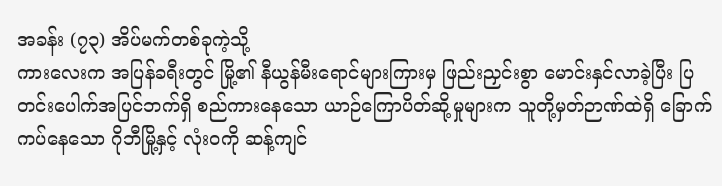အခန်း (၇၃) အိပ်မက်တစ်ခုကဲ့သို့
ကားလေးက အပြန်ခရီးတွင် မြို့၏ နီယွန်မီးရောင်များကြားမှ ဖြည်းညှင်းစွာ မောင်းနှင်လာခဲ့ပြီး ပြတင်းပေါက်အပြင်ဘက်ရှိ စည်ကားနေသော ယာဉ်ကြောပိတ်ဆို့မှုများက သူတို့မှတ်ဉာဏ်ထဲရှိ ခြောက်ကပ်နေသော ဂိုဘီမြို့နှင့် လုံးဝကို ဆန့်ကျင်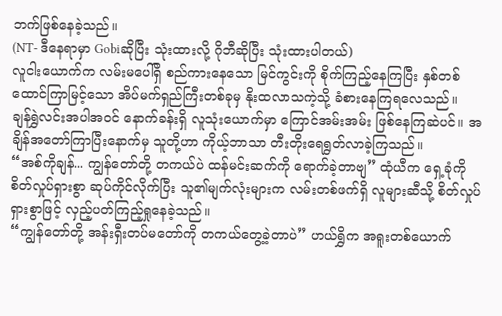ဘက်ဖြစ်နေခဲ့သည်။
(NT- ဒီနေရာမှာ Gobiဆိုပြီး သုံးထားလို့ ဂိုဘီဆိုပြီး သုံးထားပါတယ်)
လူငါးယောက်က လမ်းမပေါ်ရှိ စည်ကားနေသော မြင်ကွင်းကို စိုက်ကြည့်နေကြပြီး နှစ်တစ်ထောင်ကြာမြင့်သော အိပ်မက်ရှည်ကြီးတစ်ခုမှ နိုးထလာသကဲ့သို့ ခံစားနေကြရလေသည်။
ချန်ရွှဲလင်းအပါအဝင် နောက်ခန်းရှိ လူသုံးယောက်မှာ ကြောင်အမ်းအမ်း ဖြစ်နေကြဆဲပင်။ အချိန်အတော်ကြာပြီးနောက်မှ သူတို့ဟာ ကိုယ့်ဘာသာ တီးတိုးရေရွတ်လာခဲ့ကြသည်။
“အစ်ကိုချန်... ကျွန်တော်တို့ တကယ်ပဲ ထန်မင်းဆက်ကို ရောက်ခဲ့တာဗျ” ထုံယီက ရှေ့ခုံကို စိတ်လှုပ်ရှားစွာ ဆုပ်ကိုင်လိုက်ပြီး သူ၏မျက်လုံးများက လမ်းတစ်ဖက်ရှိ လူများဆီသို့ စိတ်လှုပ်ရှားစွာဖြင့် လှည့်ပတ်ကြည့်ရှုနေခဲ့သည်။
“ကျွန်တော်တို့ အန်းရှီးတပ်မတော်ကို တကယ်တွေ့ခဲ့တာပဲ” ဟယ်ရွှိက အရူးတစ်ယောက်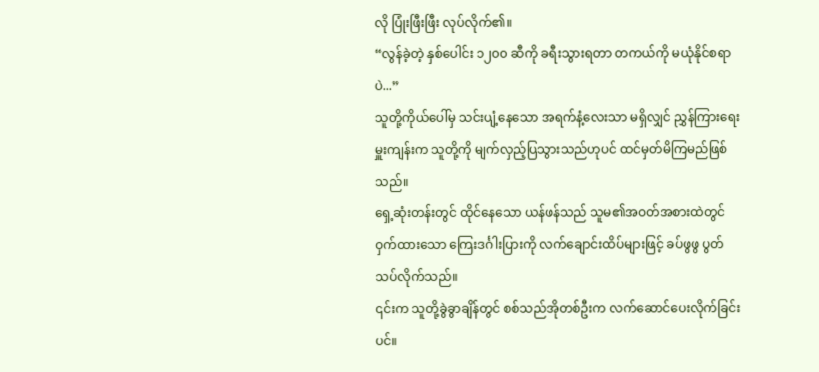လို ပြုံးဖြီးဖြီး လုပ်လိုက်၏။
“လွန်ခဲ့တဲ့ နှစ်ပေါင်း ၁၂၀၀ ဆီကို ခရီးသွားရတာ တကယ်ကို မယုံနိုင်စရာပဲ...”
သူတို့ကိုယ်ပေါ်မှ သင်းပျံ့နေသော အရက်နံ့လေးသာ မရှိလျှင် ညွှန်ကြားရေးမှူးကျန်းက သူတို့ကို မျက်လှည့်ပြသွားသည်ဟုပင် ထင်မှတ်မိကြမည်ဖြစ်သည်။
ရှေ့ဆုံးတန်းတွင် ထိုင်နေသော ယန်ဖန်သည် သူမ၏အဝတ်အစားထဲတွင် ဝှက်ထားသော ကြေးဒင်္ဂါးပြားကို လက်ချောင်းထိပ်များဖြင့် ခပ်ဖွဖွ ပွတ်သပ်လိုက်သည်။
၎င်းက သူတို့ခွဲခွာချိန်တွင် စစ်သည်အိုတစ်ဦးက လက်ဆောင်ပေးလိုက်ခြင်းပင်။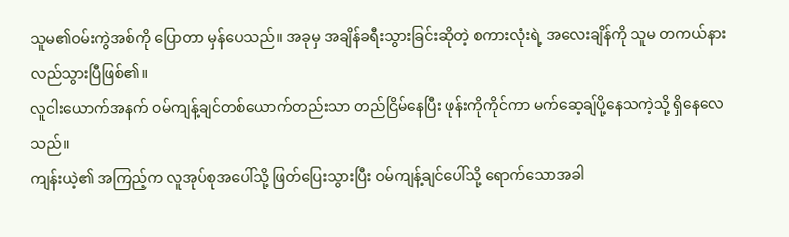သူမ၏ဝမ်းကွဲအစ်ကို ပြောတာ မှန်ပေသည်။ အခုမှ အချိန်ခရီးသွားခြင်းဆိုတဲ့ စကားလုံးရဲ့ အလေးချိန်ကို သူမ တကယ်နားလည်သွားပြီဖြစ်၏။
လူငါးယောက်အနက် ဝမ်ကျန့်ချင်တစ်ယောက်တည်းသာ တည်ငြိမ်နေပြီး ဖုန်းကိုကိုင်ကာ မက်ဆေ့ချ်ပို့နေသကဲ့သို့ ရှိနေလေသည်။
ကျန်းယဲ့၏ အကြည့်က လူအုပ်စုအပေါ်သို့ ဖြတ်ပြေးသွားပြီး ဝမ်ကျန့်ချင်ပေါ်သို့ ရောက်သောအခါ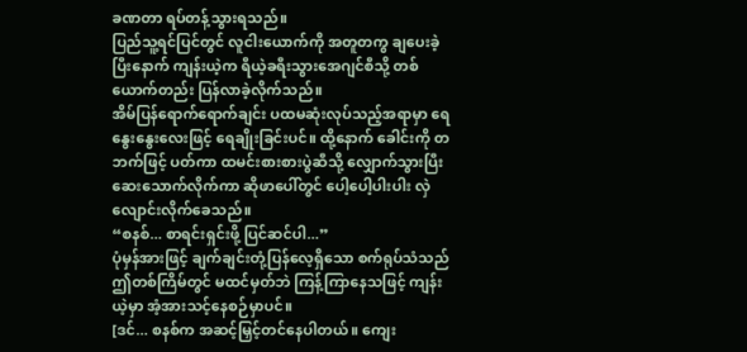ခဏတာ ရပ်တန့်သွားရသည်။
ပြည်သူ့ရင်ပြင်တွင် လူငါးယောက်ကို အတူတကွ ချပေးခဲ့ပြီးနောက် ကျန်းယဲ့က ရီယဲ့ခရီးသွားအေဂျင်စီသို့ တစ်ယောက်တည်း ပြန်လာခဲ့လိုက်သည်။
အိမ်ပြန်ရောက်ရောက်ချင်း ပထမဆုံးလုပ်သည့်အရာမှာ ရေနွေးနွေးလေးဖြင့် ရေချိုးခြင်းပင်။ ထို့နောက် ခေါင်းကို တဘက်ဖြင့် ပတ်ကာ ထမင်းစားစားပွဲဆီသို့ လျှောက်သွားပြီး ဆေးသောက်လိုက်ကာ ဆိုဖာပေါ်တွင် ပေါ့ပေါ့ပါးပါး လှဲလျောင်းလိုက်ခေသည်။
“စနစ်... စာရင်းရှင်းဖို့ ပြင်ဆင်ပါ...”
ပုံမှန်အားဖြင့် ချက်ချင်းတုံ့ပြန်လေ့ရှိသော စက်ရုပ်သံသည် ဤတစ်ကြိမ်တွင် မထင်မှတ်ဘဲ ကြန့်ကြာနေသဖြင့် ကျန်းယဲ့မှာ အံ့အားသင့်နေစဉ်မှာပင်။
[ဒင်... စနစ်က အဆင့်မြှင့်တင်နေပါတယ်။ ကျေး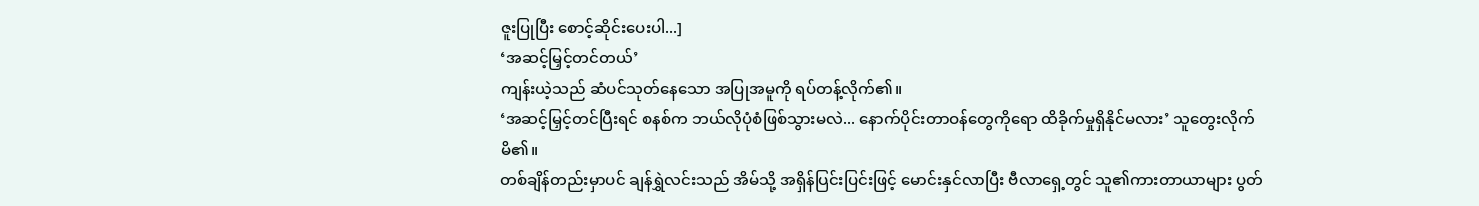ဇူးပြုပြီး စောင့်ဆိုင်းပေးပါ...]
‘အဆင့်မြှင့်တင်တယ်’
ကျန်းယဲ့သည် ဆံပင်သုတ်နေသော အပြုအမူကို ရပ်တန့်လိုက်၏။
‘အဆင့်မြှင့်တင်ပြီးရင် စနစ်က ဘယ်လိုပုံစံဖြစ်သွားမလဲ... နောက်ပိုင်းတာဝန်တွေကိုရော ထိခိုက်မှုရှိနိုင်မလား’ သူတွေးလိုက်မိ၏။
တစ်ချိန်တည်းမှာပင် ချန်ရွှဲလင်းသည် အိမ်သို့ အရှိန်ပြင်းပြင်းဖြင့် မောင်းနှင်လာပြီး ဗီလာရှေ့တွင် သူ၏ကားတာယာများ ပွတ်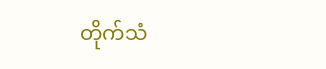တိုက်သံ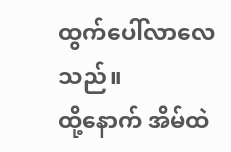ထွက်ပေါ်လာလေသည်။
ထို့နောက် အိမ်ထဲ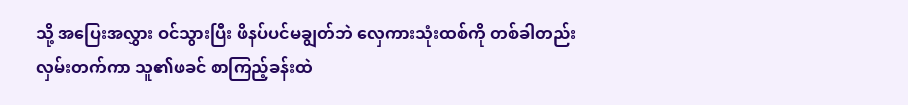သို့ အပြေးအလွှား ဝင်သွားပြီး ဖိနပ်ပင်မချွတ်ဘဲ လှေကားသုံးထစ်ကို တစ်ခါတည်း လှမ်းတက်ကာ သူ၏ဖခင် စာကြည့်ခန်းထဲ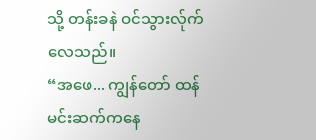သို့ တန်းခနဲ ဝင်သွားလ်ုက်လေသည်။
“အဖေ... ကျွန်တော် ထန်မင်းဆက်ကနေ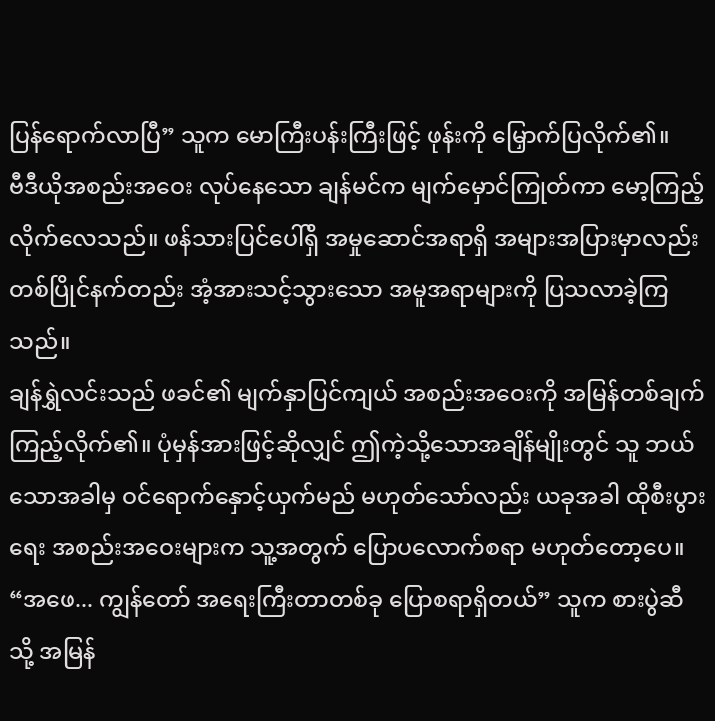ပြန်ရောက်လာပြီ” သူက မောကြီးပန်းကြီးဖြင့် ဖုန်းကို မြှောက်ပြလိုက်၏။
ဗီဒီယိုအစည်းအဝေး လုပ်နေသော ချန်မင်က မျက်မှောင်ကြုတ်ကာ မော့ကြည့်လိုက်လေသည်။ ဖန်သားပြင်ပေါ်ရှိ အမှုဆောင်အရာရှိ အများအပြားမှာလည်း တစ်ပြိုင်နက်တည်း အံ့အားသင့်သွားသော အမူအရာများကို ပြသလာခဲ့ကြသည်။
ချန်ရွှဲလင်းသည် ဖခင်၏ မျက်နှာပြင်ကျယ် အစည်းအဝေးကို အမြန်တစ်ချက် ကြည့်လိုက်၏။ ပုံမှန်အားဖြင့်ဆိုလျှင် ဤကဲ့သို့သောအချိန်မျိုးတွင် သူ ဘယ်သောအခါမှ ဝင်ရောက်နှောင့်ယှက်မည် မဟုတ်သော်လည်း ယခုအခါ ထိုစီးပွားရေး အစည်းအဝေးများက သူ့အတွက် ပြောပလောက်စရာ မဟုတ်တော့ပေ။
“အဖေ... ကျွန်တော် အရေးကြီးတာတစ်ခု ပြောစရာရှိတယ်” သူက စားပွဲဆီသို့ အမြန်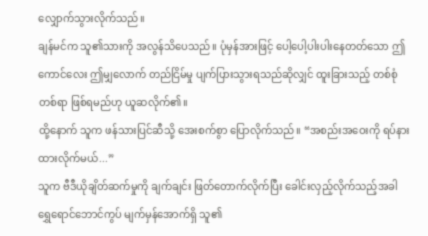လျှောက်သွားလိုက်သည်။
ချန်မင်က သူ၏သားကို အလွန်သိပေသည်။ ပုံမှန်အားဖြင့် ပေါ့ပေါ့ပါးပါးနေတတ်သော ဤကောင်လေး ဤမျှလောက် တည်ငြိမ်မှု ပျက်ပြားသွားရသည်ဆိုလျှင် ထူးခြားသည့် တစ်စုံတစ်ရာ ဖြစ်ရမည်ဟု ယူဆလိုက်၏။
ထို့နောက် သူက ဖန်သားပြင်ဆီသို့ အေးစက်စွာ ပြောလိုက်သည်။ “အစည်းအဝေးကို ရပ်နားထားလိုက်မယ်...”
သူက ဗီဒီယိုချိတ်ဆက်မှုကို ချက်ချင်း ဖြတ်တောက်လိုက်ပြီး ခေါင်းလှည့်လိုက်သည့်အခါ ရွှေရောင်ဘောင်ကွပ် မျက်မှန်အောက်ရှိ သူ၏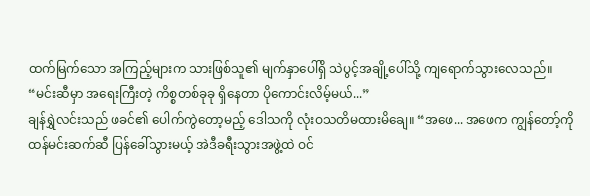ထက်မြက်သော အကြည့်များက သားဖြစ်သူ၏ မျက်နှာပေါ်ရှိ သဲပွင့်အချို့ပေါ်သို့ ကျရောက်သွားလေသည်။
“မင်းဆီမှာ အရေးကြီးတဲ့ ကိစ္စတစ်ခုခု ရှိနေတာ ပိုကောင်းလိမ့်မယ်...”
ချန်ရွှဲလင်းသည် ဖခင်၏ ပေါက်ကွဲတော့မည့် ဒေါသကို လုံးဝသတိမထားမိချေ။ “အဖေ... အဖေက ကျွန်တော့်ကို ထန်မင်းဆက်ဆီ ပြန်ခေါ်သွားမယ့် အဲဒီခရီးသွားအဖွဲ့ထဲ ဝင်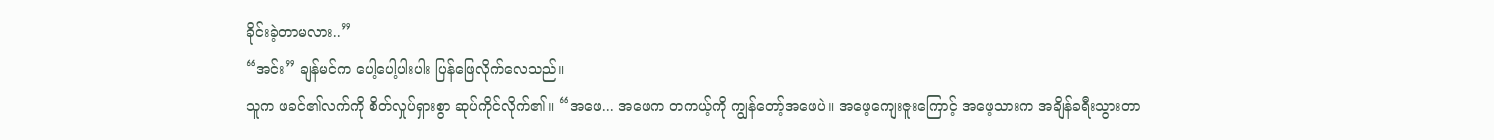ခိုင်းခဲ့တာမလား..”
“အင်း” ချန်မင်က ပေါ့ပေါ့ပါးပါး ပြန်ဖြေလိုက်လေသည်။
သူက ဖခင်၏လက်ကို စိတ်လှုပ်ရှားစွာ ဆုပ်ကိုင်လိုက်၏။ “အဖေ... အဖေက တကယ့်ကို ကျွန်တော့်အဖေပဲ။ အဖေ့ကျေးဇူးကြောင့် အဖေ့သားက အချိန်ခရီးသွားတာ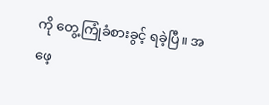ကို တွေ့ကြုံခံစားခွင့် ရခဲ့ပြီ။ အဖေ့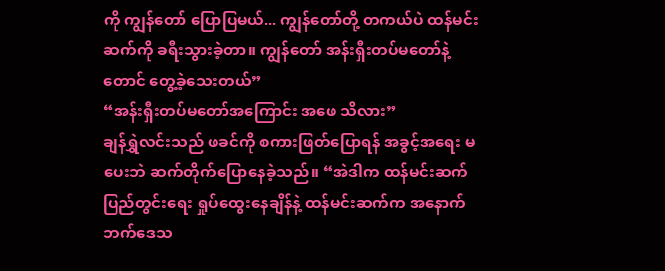ကို ကျွန်တော် ပြောပြမယ်... ကျွန်တော်တို့ တကယ်ပဲ ထန်မင်းဆက်ကို ခရီးသွားခဲ့တာ။ ကျွန်တော် အန်းရှီးတပ်မတော်နဲ့တောင် တွေ့ခဲ့သေးတယ်”
“အန်းရှီးတပ်မတော်အကြောင်း အဖေ သိလား”
ချန်ရွှဲလင်းသည် ဖခင်ကို စကားဖြတ်ပြောရန် အခွင့်အရေး မပေးဘဲ ဆက်တိုက်ပြောနေခဲ့သည်။ “အဲဒါက ထန်မင်းဆက် ပြည်တွင်းရေး ရှုပ်ထွေးနေချိန်နဲ့ ထန်မင်းဆက်က အနောက်ဘက်ဒေသ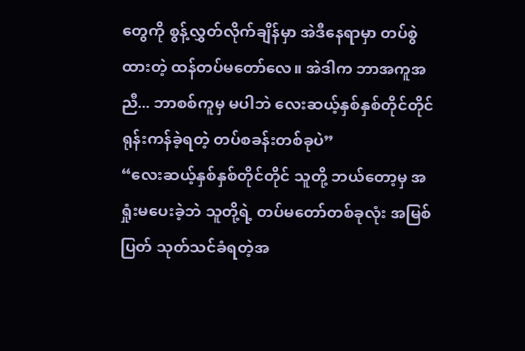တွေကို စွန့်လွှတ်လိုက်ချိန်မှာ အဲဒီနေရာမှာ တပ်စွဲထားတဲ့ ထန်တပ်မတော်လေ။ အဲဒါက ဘာအကူအညီ... ဘာစစ်ကူမှ မပါဘဲ လေးဆယ့်နှစ်နှစ်တိုင်တိုင် ရုန်းကန်ခဲ့ရတဲ့ တပ်စခန်းတစ်ခုပဲ”
“လေးဆယ့်နှစ်နှစ်တိုင်တိုင် သူတို့ ဘယ်တော့မှ အရှုံးမပေးခဲ့ဘဲ သူတို့ရဲ့ တပ်မတော်တစ်ခုလုံး အမြစ်ပြတ် သုတ်သင်ခံရတဲ့အ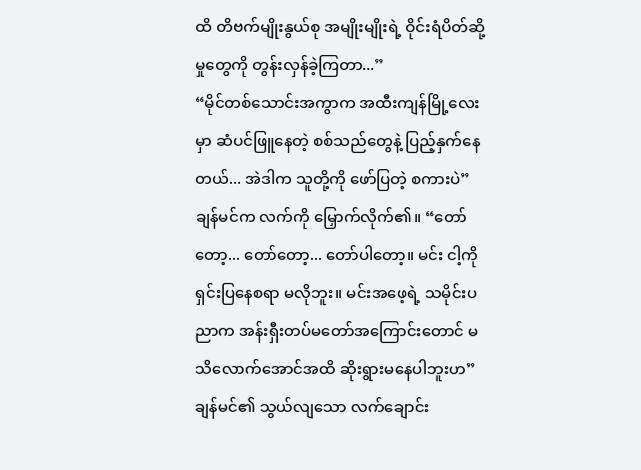ထိ တိဗက်မျိုးနွယ်စု အမျိုးမျိုးရဲ့ ဝိုင်းရံပိတ်ဆို့မှုတွေကို တွန်းလှန်ခဲ့ကြတာ...”
“မိုင်တစ်သောင်းအကွာက အထီးကျန်မြို့လေးမှာ ဆံပင်ဖြူနေတဲ့ စစ်သည်တွေနဲ့ ပြည့်နှက်နေတယ်... အဲဒါက သူတို့ကို ဖော်ပြတဲ့ စကားပဲ”
ချန်မင်က လက်ကို မြှောက်လိုက်၏။ “တော်တော့... တော်တော့... တော်ပါတော့။ မင်း ငါ့ကို ရှင်းပြနေစရာ မလိုဘူး။ မင်းအဖေ့ရဲ့ သမိုင်းပညာက အန်းရှီးတပ်မတော်အကြောင်းတောင် မသိလောက်အောင်အထိ ဆိုးရွားမနေပါဘူးဟ”
ချန်မင်၏ သွယ်လျသော လက်ချောင်း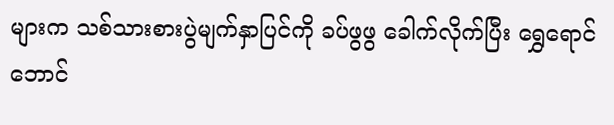များက သစ်သားစားပွဲမျက်နှာပြင်ကို ခပ်ဖွဖွ ခေါက်လိုက်ပြီး ရွှေရောင်ဘောင်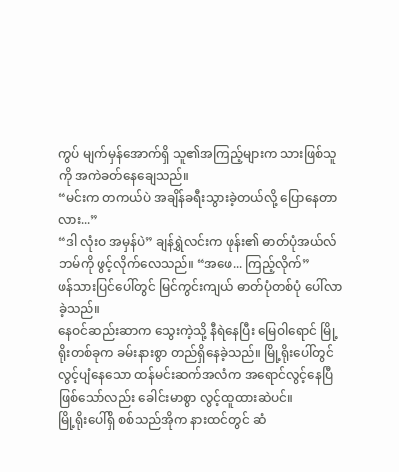ကွပ် မျက်မှန်အောက်ရှိ သူ၏အကြည့်များက သားဖြစ်သူကို အကဲခတ်နေချေသည်။
“မင်းက တကယ်ပဲ အချိန်ခရီးသွားခဲ့တယ်လို့ ပြောနေတာလား...”
“ဒါ လုံးဝ အမှန်ပဲ” ချန်ရွှဲလင်းက ဖုန်း၏ ဓာတ်ပုံအယ်လ်ဘမ်ကို ဖွင့်လိုက်လေသည်။ “အဖေ... ကြည့်လိုက်”
ဖန်သားပြင်ပေါ်တွင် မြင်ကွင်းကျယ် ဓာတ်ပုံတစ်ပုံ ပေါ်လာခဲ့သည်။
နေဝင်ဆည်းဆာက သွေးကဲ့သို့ နီရဲနေပြီး မြေဝါရောင် မြို့ရိုးတစ်ခုက ခမ်းနားစွာ တည်ရှိနေခဲ့သည်။ မြို့ရိုးပေါ်တွင် လွင့်ပျံနေသော ထန်မင်းဆက်အလံက အရောင်လွင့်နေပြီဖြစ်သော်လည်း ခေါင်းမာစွာ လွင့်ထူထားဆဲပင်။
မြို့ရိုးပေါ်ရှိ စစ်သည်အိုက နားထင်တွင် ဆံ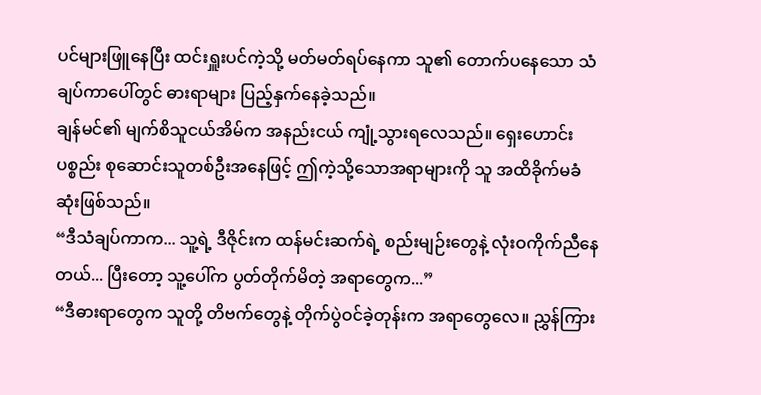ပင်များဖြူနေပြီး ထင်းရှူးပင်ကဲ့သို့ မတ်မတ်ရပ်နေကာ သူ၏ တောက်ပနေသော သံချပ်ကာပေါ်တွင် ဓားရာများ ပြည့်နှက်နေခဲ့သည်။
ချန်မင်၏ မျက်စိသူငယ်အိမ်က အနည်းငယ် ကျုံ့သွားရလေသည်။ ရှေးဟောင်းပစ္စည်း စုဆောင်းသူတစ်ဦးအနေဖြင့် ဤကဲ့သို့သောအရာများကို သူ အထိခိုက်မခံဆုံးဖြစ်သည်။
“ဒီသံချပ်ကာက... သူ့ရဲ့ ဒီဇိုင်းက ထန်မင်းဆက်ရဲ့ စည်းမျဉ်းတွေနဲ့ လုံးဝကိုက်ညီနေတယ်... ပြီးတော့ သူ့ပေါ်က ပွတ်တိုက်မိတဲ့ အရာတွေက...”
“ဒီဓားရာတွေက သူတို့ တိဗက်တွေနဲ့ တိုက်ပွဲဝင်ခဲ့တုန်းက အရာတွေလေ။ ညွှန်ကြား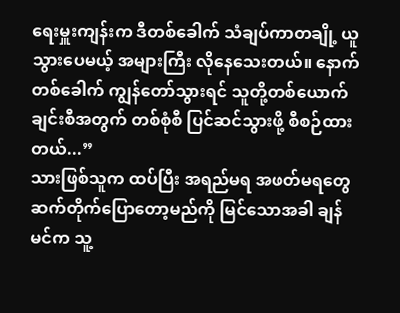ရေးမှူးကျန်းက ဒီတစ်ခေါက် သံချပ်ကာတချို့ ယူသွားပေမယ့် အများကြီး လိုနေသေးတယ်။ နောက်တစ်ခေါက် ကျွန်တော်သွားရင် သူတို့တစ်ယောက်ချင်းစီအတွက် တစ်စုံစီ ပြင်ဆင်သွားဖို့ စီစဉ်ထားတယ်...”
သားဖြစ်သူက ထပ်ပြီး အရည်မရ အဖတ်မရတွေ ဆက်တိုက်ပြောတော့မည်ကို မြင်သောအခါ ချန်မင်က သူ့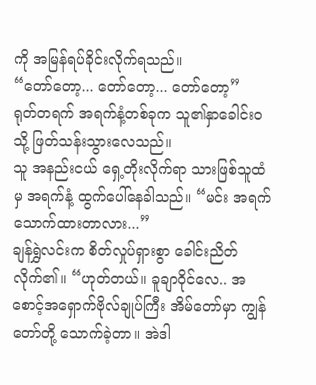ကို အမြန်ရပ်ခိုင်းလိုက်ရသည်။
“တော်တော့... တော်တော့... တော်တော့”
ရုတ်တရက် အရက်နံ့တစ်ခုက သူ၏နှာခေါင်းဝသို့ ဖြတ်သန်းသွားလေသည်။
သူ အနည်းငယ် ရှေ့တိုးလိုက်ရာ သားဖြစ်သူထံမှ အရက်နံ့ ထွက်ပေါ်နေခဲါသည်။ “မင်း အရက်သောက်ထားတာလား...”
ချန်ရွှဲလင်းက စိတ်လှုပ်ရှားစွာ ခေါင်းညိတ်လိုက်၏။ “ဟုတ်တယ်။ ခူချာဝိုင်လေ.. အစောင့်အရှောက်ဗိုလ်ချုပ်ကြီး အိမ်တော်မှာ ကျွန်တော်တို့ သောက်ခဲ့တာ။ အဲဒါ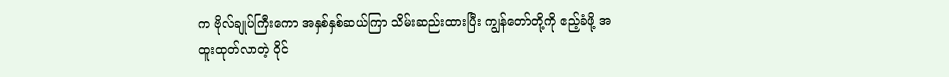က ဗိုလ်ချုပ်ကြီးကော အနှစ်နှစ်ဆယ်ကြာ သိမ်းဆည်းထားပြီး ကျွန်တော်တို့ကို ဧည့်ခံဖို့ အထူးထုတ်လာတဲ့ ဝိုင်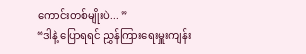ကောင်းတစ်မျိုးပဲ... ”
“ဒါနဲ့ ပြောရရင် ညွှန်ကြားရေးမှူးကျန်း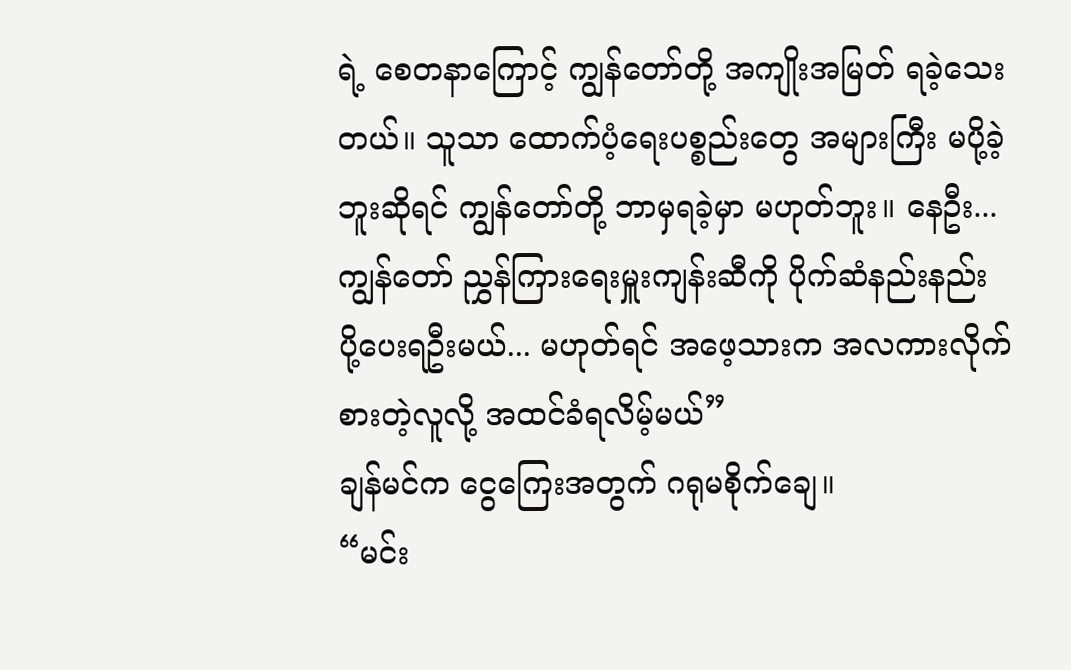ရဲ့ စေတနာကြောင့် ကျွန်တော်တို့ အကျိုးအမြတ် ရခဲ့သေးတယ်။ သူသာ ထောက်ပံ့ရေးပစ္စည်းတွေ အများကြီး မပို့ခဲ့ဘူးဆိုရင် ကျွန်တော်တို့ ဘာမှရခဲ့မှာ မဟုတ်ဘူး။ နေဦး... ကျွန်တော် ညွှန်ကြားရေးမှူးကျန်းဆီကို ပိုက်ဆံနည်းနည်း ပို့ပေးရဦးမယ်... မဟုတ်ရင် အဖေ့သားက အလကားလိုက်စားတဲ့လူလို့ အထင်ခံရလိမ့်မယ်”
ချန်မင်က ငွေကြေးအတွက် ဂရုမစိုက်ချေ။
“မင်း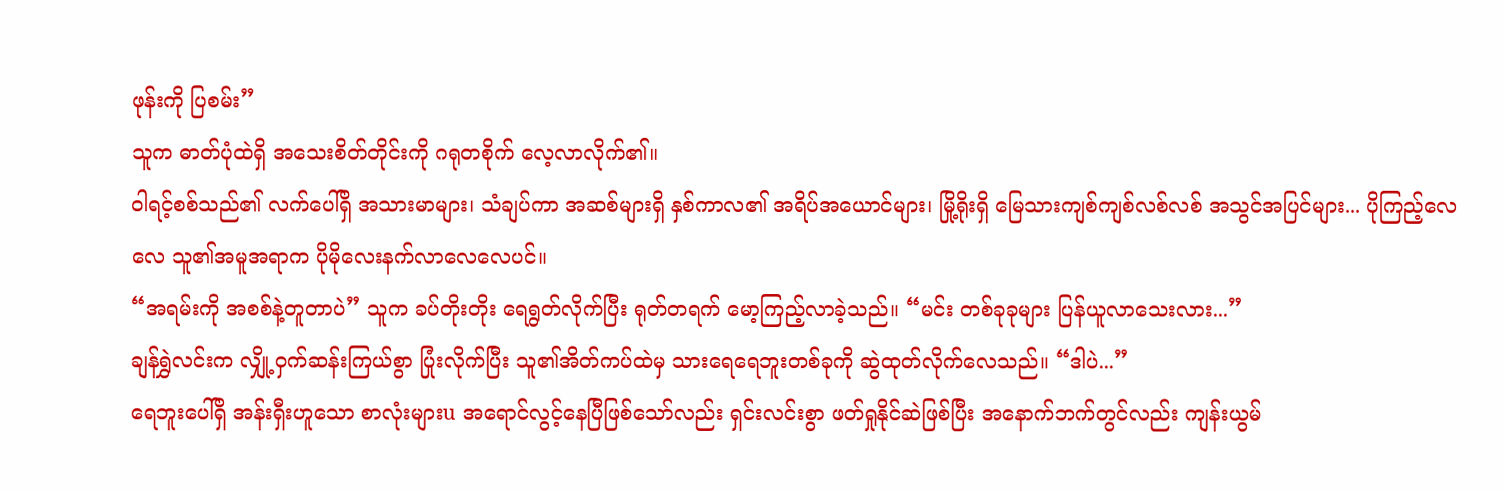ဖုန်းကို ပြစမ်း”
သူက ဓာတ်ပုံထဲရှိ အသေးစိတ်တိုင်းကို ဂရုတစိုက် လေ့လာလိုက်၏။
ဝါရင့်စစ်သည်၏ လက်ပေါ်ရှိ အသားမာများ၊ သံချပ်ကာ အဆစ်များရှိ နှစ်ကာလ၏ အရိပ်အယောင်များ၊ မြို့ရိုးရှိ မြေသားကျစ်ကျစ်လစ်လစ် အသွင်အပြင်များ... ပိုကြည့်လေလေ သူ၏အမူအရာက ပိုမိုလေးနက်လာလေလေပင်။
“အရမ်းကို အစစ်နဲ့တူတာပဲ” သူက ခပ်တိုးတိုး ရေရွတ်လိုက်ပြီး ရုတ်တရက် မော့ကြည့်လာခဲ့သည်။ “မင်း တစ်ခုခုများ ပြန်ယူလာသေးလား...”
ချန်ရွှဲလင်းက လျှို့ဝှက်ဆန်းကြယ်စွာ ပြုံးလိုက်ပြီး သူ၏အိတ်ကပ်ထဲမှ သားရေရေဘူးတစ်ခုကို ဆွဲထုတ်လိုက်လေသည်။ “ဒါပဲ...”
ရေဘူးပေါ်ရှိ အန်းရှီးဟူသော စာလုံးများu အရောင်လွင့်နေပြီဖြစ်သော်လည်း ရှင်းလင်းစွာ ဖတ်ရှုနိုင်ဆဲဖြစ်ပြီး အနောက်ဘက်တွင်လည်း ကျန်းယွမ်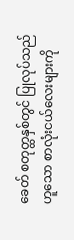ခေတ် စတုတ္ထနှစ်တွင် ပြုလုပ်သည်ဟူသော စာလုံးငယ်လေးများကို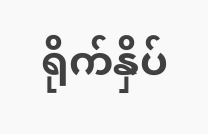ရိုက်နှိပ်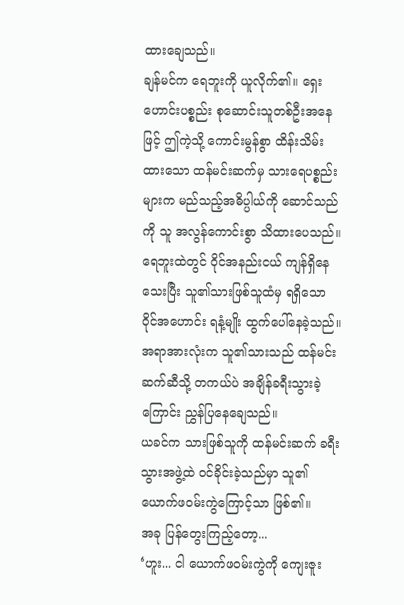ထားချေသည်။
ချန်မင်က ရေဘူးကို ယူလိုက်၏။ ရှေးဟောင်းပစ္စည်း စုဆောင်းသူတစ်ဦးအနေဖြင့် ဤကဲ့သို့ ကောင်းမွန်စွာ ထိန်းသိမ်းထားသော ထန်မင်းဆက်မှ သားရေပစ္စည်းများက မည်သည့်အဓိပ္ပါယ်ကို ဆောင်သည်ကို သူ အလွန်ကောင်းစွာ သိထားပေသည်။
ရေဘူးထဲတွင် ဝိုင်အနည်းငယ် ကျန်ရှိနေသေးပြီး သူ၏သားဖြစ်သူထံမှ ရရှိသော ဝိုင်အဟောင်း ရနံ့မျိုး ထွက်ပေါ်နေခဲ့သည်။
အရာအားလုံးက သူ၏သားသည် ထန်မင်းဆက်ဆီသို့ တကယ်ပဲ အချိန်ခရီးသွားခဲ့ကြောင်း ညွှန်ပြနေချေသည်။
ယခင်က သားဖြစ်သူကို ထန်မင်းဆက် ခရီးသွားအဖွဲ့ထဲ ဝင်ခိုင်းခဲ့သည်မှာ သူ၏ယောက်ဖဝမ်းကွဲကြောင့်သာ ဖြစ်၏။
အခု ပြန်တွေးကြည့်တော့...
‘ဟူး... ငါ ယောက်ဖဝမ်းကွဲကို ကျေးဇူး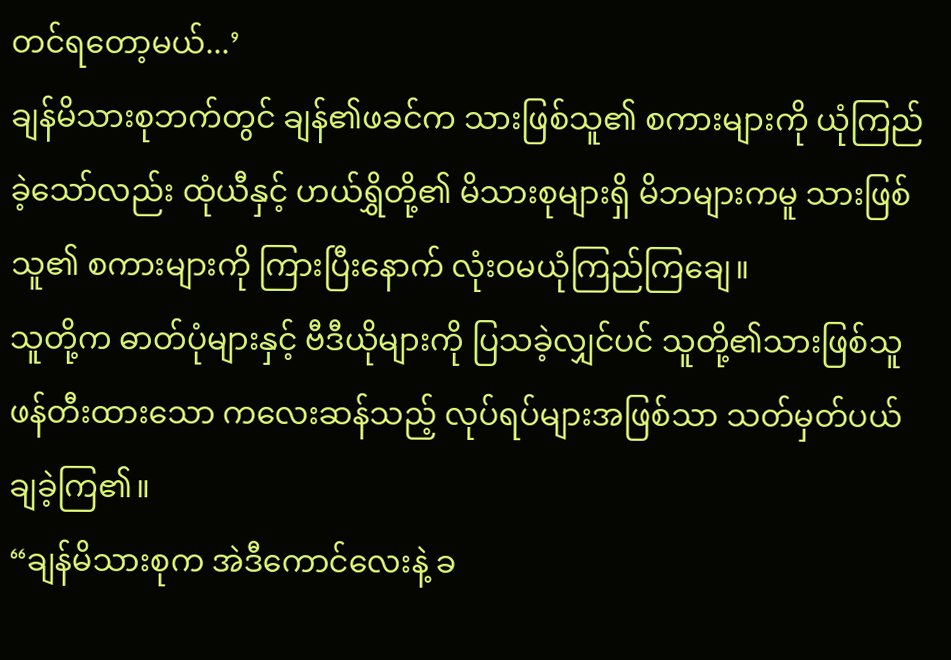တင်ရတော့မယ်...’
ချန်မိသားစုဘက်တွင် ချန်၏ဖခင်က သားဖြစ်သူ၏ စကားများကို ယုံကြည်ခဲ့သော်လည်း ထုံယီနှင့် ဟယ်ရွှိတို့၏ မိသားစုများရှိ မိဘများကမူ သားဖြစ်သူ၏ စကားများကို ကြားပြီးနောက် လုံးဝမယုံကြည်ကြချေ။
သူတို့က ဓာတ်ပုံများနှင့် ဗီဒီယိုများကို ပြသခဲ့လျှင်ပင် သူတို့၏သားဖြစ်သူ ဖန်တီးထားသော ကလေးဆန်သည့် လုပ်ရပ်များအဖြစ်သာ သတ်မှတ်ပယ်ချခဲ့ကြ၏။
“ချန်မိသားစုက အဲဒီကောင်လေးနဲ့ ခ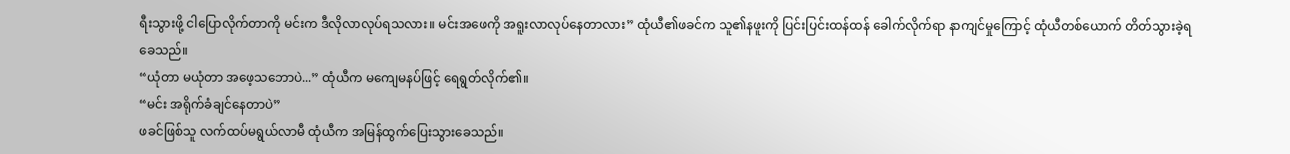ရီးသွားဖို့ ငါပြောလိုက်တာကို မင်းက ဒီလိုလာလုပ်ရသလား။ မင်းအဖေကို အရူးလာလုပ်နေတာလား” ထုံယီ၏ဖခင်က သူ၏နဖူးကို ပြင်းပြင်းထန်ထန် ခေါက်လိုက်ရာ နာကျင်မှုကြောင့် ထုံယီတစ်ယောက် တိတ်သွားခဲ့ရခေသည်။
“ယုံတာ မယုံတာ အဖေ့သဘောပဲ...” ထုံယီက မကျေမနပ်ဖြင့် ရေရွတ်လိုက်၏။
“မင်း အရိုက်ခံချင်နေတာပဲ”
ဖခင်ဖြစ်သူ လက်ထပ်မရွယ်လာမီ ထုံယီက အမြန်ထွက်ပြေးသွားခေသည်။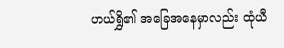ဟယ်ရွှိ၏ အခြေအနေမှာလည်း ထုံယီ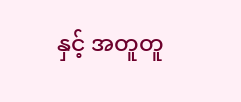နှင့် အတူတူ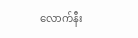လောက်နီး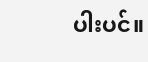ပါးပင်။